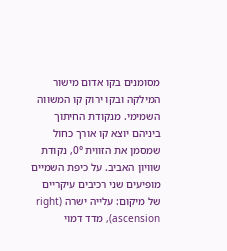מסומנים בקו אדום מישור המילקה ובקו ירוק קו המשווה השמימי. מנקודת החיתוך ביניהם יוצא קו אורך כחול שמסמן את הזווית 0°, נקודת שוויון האביב. על כיפת השמיים מופיעים שני רכיבים עיקריים של מיקום: עלייה ישרה (right ascension), מדד דמוי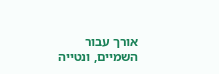אורך עבור השמיים, ונטייה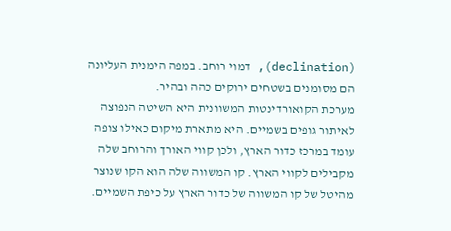(declination), דמוי רוחב. במפה הימנית העליונה הם מסומנים בשטחים ירוקים כהה ובהיר.
מערכת הקואורדינטות המשוונית היא השיטה הנפוצה לאיתור גופים בשמיים. היא מתארת מיקום כאילו צופה עומד במרכז כדור הארץ, ולכן קווי האורך והרוחב שלה מקבילים לקווי הארץ. קו המשווה שלה הוא הקו שנוצר מהיטל של קו המשווה של כדור הארץ על כיפת השמיים.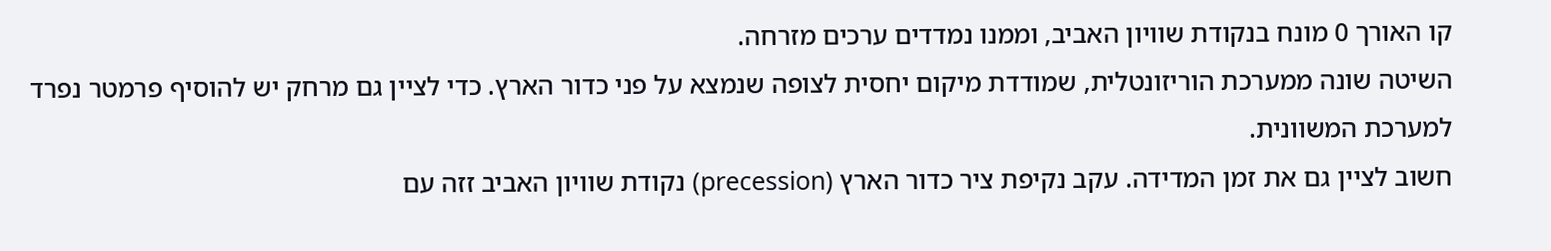קו האורך 0 מונח בנקודת שוויון האביב, וממנו נמדדים ערכים מזרחה.
השיטה שונה ממערכת הוריזונטלית, שמודדת מיקום יחסית לצופה שנמצא על פני כדור הארץ. כדי לציין גם מרחק יש להוסיף פרמטר נפרד למערכת המשוונית.
חשוב לציין גם את זמן המדידה. עקב נקיפת ציר כדור הארץ (precession) נקודת שוויון האביב זזה עם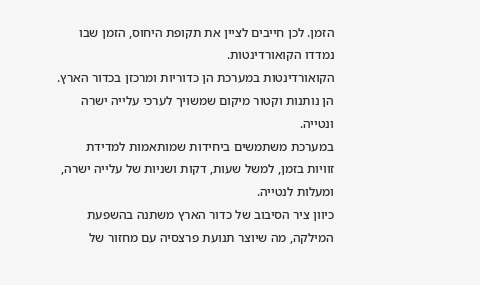הזמן. לכן חייבים לציין את תקופת היחוס, הזמן שבו נמדדו הקואורדינטות.
הקואורדינטות במערכת הן כדוריות ומרכזן בכדור הארץ. הן נותנות וקטור מיקום שמשויך לערכי עלייה ישרה ונטייה.
במערכת משתמשים ביחידות שמותאמות למדידת זוויות בזמן, למשל שעות, דקות ושניות של עלייה ישרה, ומעלות לנטייה.
כיוון ציר הסיבוב של כדור הארץ משתנה בהשפעת המילקה, מה שיוצר תנועת פרצסיה עם מחזור של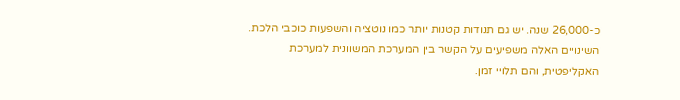כ-26,000 שנה. יש גם תנודות קטנות יותר כמו נוטציה והשפעות כוכבי הלכת. השינויים האלה משפיעים על הקשר בין המערכת המשוונית למערכת האקליפטית, והם תלויי זמן.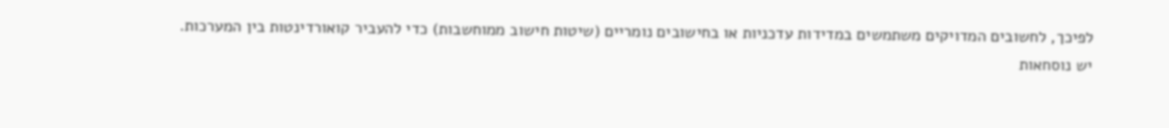לפיכך, לחשובים המדויקים משתמשים במדידות עדכניות או בחישובים נומריים (שיטות חישוב ממוחשבות) כדי להעביר קואורדינטות בין המערכות.
יש נוסחאות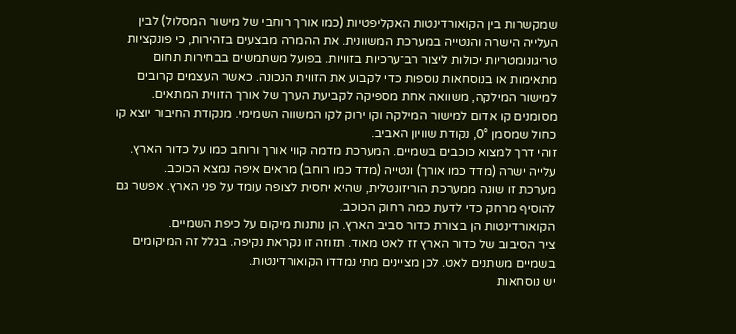שמקשרות בין הקואורדינטות האקליפטיות (כמו אורך רוחבי של מישור המסלול) לבין העלייה הישרה והנטייה במערכת המשוונית. את ההמרה מבצעים בזהירות, כי פונקציות טריגונומטריות יכולות ליצור רב־ערכיות בזוויות. בפועל משתמשים בבחירות תחום מתאימות או בנוסחאות נוספות כדי לקבוע את הזווית הנכונה. כאשר העצמים קרובים למישור המילקה, משוואה אחת מספיקה לקביעת הערך של אורך הזווית המתאים.
מסומנים קו אדום למישור המילקה וקו ירוק לקו המשווה השמימי. מנקודת החיבור יוצא קו כחול שמסמן 0°, נקודת שוויון האביב.
זוהי דרך למצוא כוכבים בשמיים. המערכת מדמה קווי אורך ורוחב כמו על כדור הארץ. עלייה ישרה (מדד כמו אורך) ונטייה (מדד כמו רוחב) מראים איפה נמצא הכוכב.
מערכת זו שונה ממערכת הוריזונטלית, שהיא יחסית לצופה עומד על פני הארץ. אפשר גם להוסיף מרחק כדי לדעת כמה רחוק הכוכב.
הקואורדינטות הן בצורת כדור סביב הארץ. הן נותנות מיקום על כיפת השמיים.
ציר הסיבוב של כדור הארץ זז לאט מאוד. תזוזה זו נקראת נקיפה. בגלל זה המיקומים בשמיים משתנים לאט. לכן מציינים מתי נמדדו הקואורדינטות.
יש נוסחאות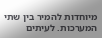מיוחדות להמיר בין שתי המערכות. לעיתים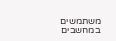משתמשים במחשבים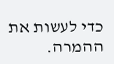כדי לעשות את ההמרה.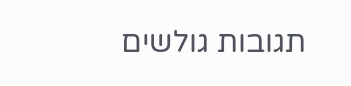תגובות גולשים